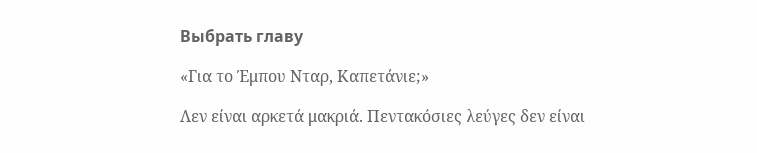Выбрать главу

«Για το Έμπου Νταρ, Καπετάνιε;»

Λεν είναι αρκετά μακριά. Πεντακόσιες λεύγες δεν είναι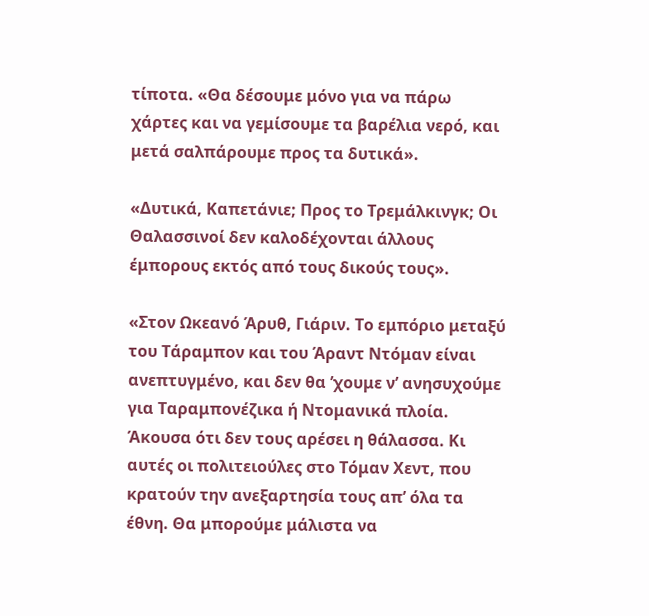τίποτα. «Θα δέσουμε μόνο για να πάρω χάρτες και να γεμίσουμε τα βαρέλια νερό, και μετά σαλπάρουμε προς τα δυτικά».

«Δυτικά, Καπετάνιε; Προς το Τρεμάλκινγκ; Οι Θαλασσινοί δεν καλοδέχονται άλλους έμπορους εκτός από τους δικούς τους».

«Στον Ωκεανό Άρυθ, Γιάριν. Το εμπόριο μεταξύ του Τάραμπον και του Άραντ Ντόμαν είναι ανεπτυγμένο, και δεν θα ’χουμε ν’ ανησυχούμε για Ταραμπονέζικα ή Ντομανικά πλοία. Άκουσα ότι δεν τους αρέσει η θάλασσα. Κι αυτές οι πολιτειούλες στο Τόμαν Χεντ, που κρατούν την ανεξαρτησία τους απ’ όλα τα έθνη. Θα μπορούμε μάλιστα να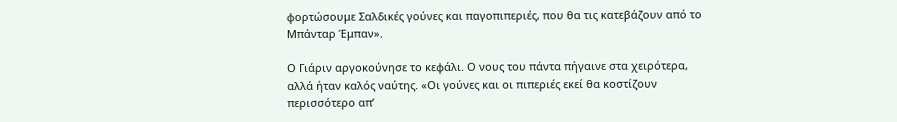φορτώσουμε Σαλδικές γούνες και παγοπιπεριές, που θα τις κατεβάζουν από το Μπάνταρ Έμπαν».

Ο Γιάριν αργοκούνησε το κεφάλι. Ο νους του πάντα πήγαινε στα χειρότερα, αλλά ήταν καλός ναύτης. «Οι γούνες και οι πιπεριές εκεί θα κοστίζουν περισσότερο απ’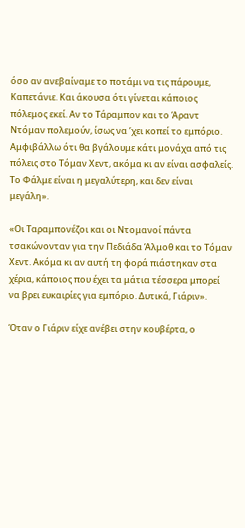όσο αν ανεβαίναμε το ποτάμι να τις πάρουμε, Καπετάνιε. Και άκουσα ότι γίνεται κάποιος πόλεμος εκεί. Αν το Τάραμπον και το Άραντ Ντόμαν πολεμούν, ίσως να ’χει κοπεί το εμπόριο. Αμφιβάλλω ότι θα βγάλουμε κάτι μονάχα από τις πόλεις στο Τόμαν Χεντ, ακόμα κι αν είναι ασφαλείς. Το Φάλμε είναι η μεγαλύτερη, και δεν είναι μεγάλη».

«Οι Ταραμπονέζοι και οι Ντομανοί πάντα τσακώνονταν για την Πεδιάδα Άλμοθ και το Τόμαν Χεντ. Ακόμα κι αν αυτή τη φορά πιάστηκαν στα χέρια, κάποιος που έχει τα μάτια τέσσερα μπορεί να βρει ευκαιρίες για εμπόριο. Δυτικά, Γιάριν».

Όταν ο Γιάριν είχε ανέβει στην κουβέρτα, ο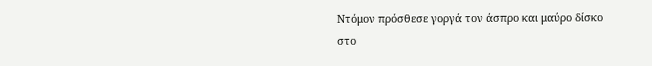Ντόμον πρόσθεσε γοργά τον άσπρο και μαύρο δίσκο στο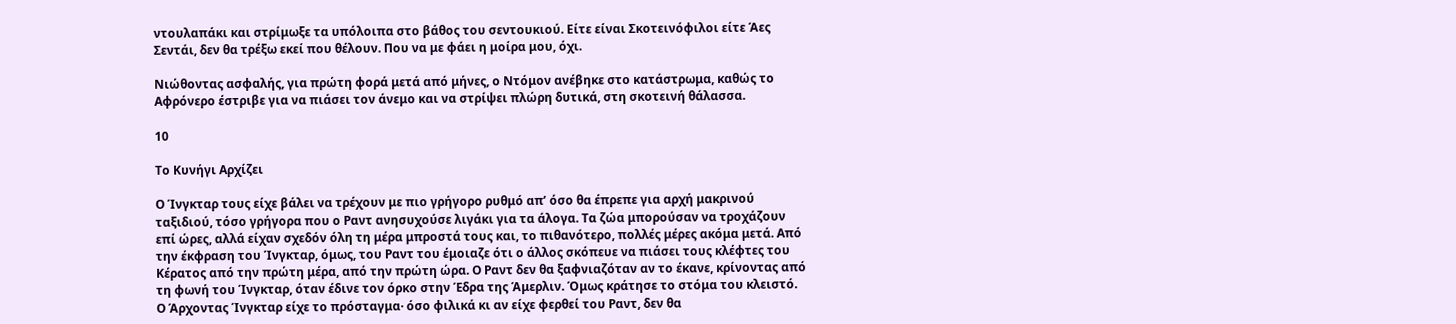ντουλαπάκι και στρίμωξε τα υπόλοιπα στο βάθος του σεντουκιού. Είτε είναι Σκοτεινόφιλοι είτε Άες Σεντάι, δεν θα τρέξω εκεί που θέλουν. Που να με φάει η μοίρα μου, όχι.

Νιώθοντας ασφαλής, για πρώτη φορά μετά από μήνες, ο Ντόμον ανέβηκε στο κατάστρωμα, καθώς το Αφρόνερο έστριβε για να πιάσει τον άνεμο και να στρίψει πλώρη δυτικά, στη σκοτεινή θάλασσα.

10

Το Κυνήγι Αρχίζει

Ο Ίνγκταρ τους είχε βάλει να τρέχουν με πιο γρήγορο ρυθμό απ’ όσο θα έπρεπε για αρχή μακρινού ταξιδιού, τόσο γρήγορα που ο Ραντ ανησυχούσε λιγάκι για τα άλογα. Τα ζώα μπορούσαν να τροχάζουν επί ώρες, αλλά είχαν σχεδόν όλη τη μέρα μπροστά τους και, το πιθανότερο, πολλές μέρες ακόμα μετά. Από την έκφραση του Ίνγκταρ, όμως, του Ραντ του έμοιαζε ότι ο άλλος σκόπευε να πιάσει τους κλέφτες του Κέρατος από την πρώτη μέρα, από την πρώτη ώρα. Ο Ραντ δεν θα ξαφνιαζόταν αν το έκανε, κρίνοντας από τη φωνή του Ίνγκταρ, όταν έδινε τον όρκο στην Έδρα της Άμερλιν. Όμως κράτησε το στόμα του κλειστό. Ο Άρχοντας Ίνγκταρ είχε το πρόσταγμα· όσο φιλικά κι αν είχε φερθεί του Ραντ, δεν θα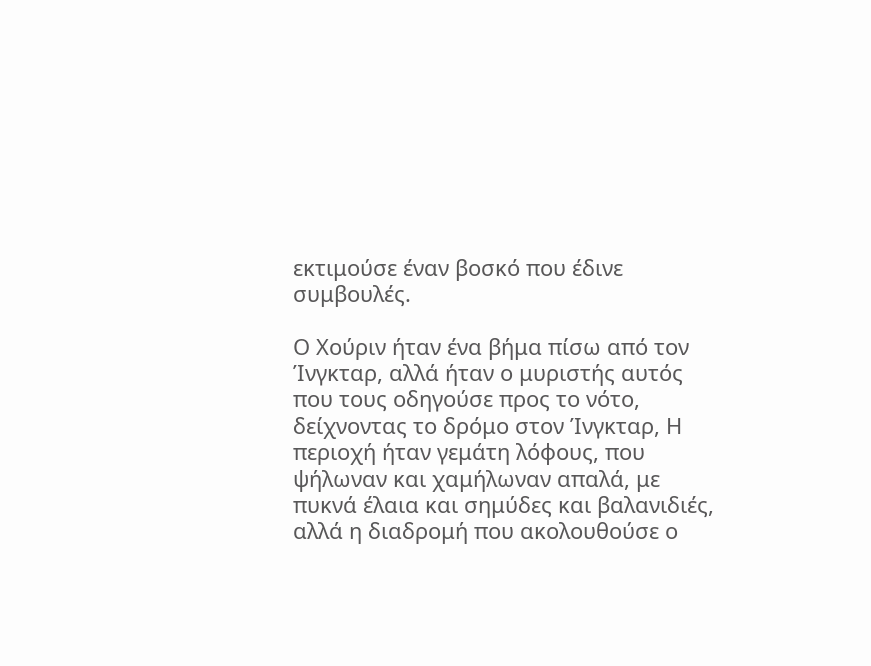εκτιμούσε έναν βοσκό που έδινε συμβουλές.

Ο Χούριν ήταν ένα βήμα πίσω από τον Ίνγκταρ, αλλά ήταν ο μυριστής αυτός που τους οδηγούσε προς το νότο, δείχνοντας το δρόμο στον Ίνγκταρ, Η περιοχή ήταν γεμάτη λόφους, που ψήλωναν και χαμήλωναν απαλά, με πυκνά έλαια και σημύδες και βαλανιδιές, αλλά η διαδρομή που ακολουθούσε ο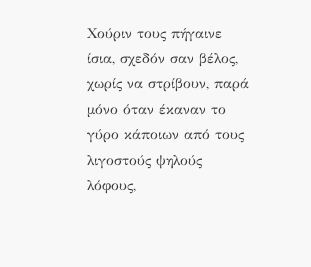Χούριν τους πήγαινε ίσια, σχεδόν σαν βέλος, χωρίς να στρίβουν, παρά μόνο όταν έκαναν το γύρο κάποιων από τους λιγοστούς ψηλούς λόφους,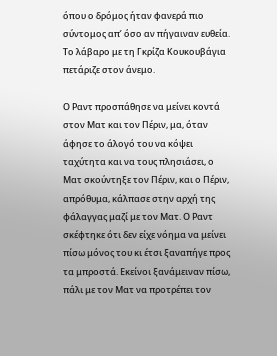όπου ο δρόμος ήταν φανερά πιο σύντομος απ’ όσο αν πήγαιναν ευθεία. Το λάβαρο με τη Γκρίζα Κουκουβάγια πετάριζε στον άνεμο.

Ο Ραντ προσπάθησε να μείνει κοντά στον Ματ και τον Πέριν, μα, όταν άφησε το άλογό του να κόψει ταχύτητα και να τους πλησιάσει, ο Ματ σκούντηξε τον Πέριν, και ο Πέριν, απρόθυμα, κάλπασε στην αρχή της φάλαγγας μαζί με τον Ματ. Ο Ραντ σκέφτηκε ότι δεν είχε νόημα να μείνει πίσω μόνος του κι έτσι ξαναπήγε προς τα μπροστά. Εκείνοι ξανάμειναν πίσω, πάλι με τον Ματ να προτρέπει τον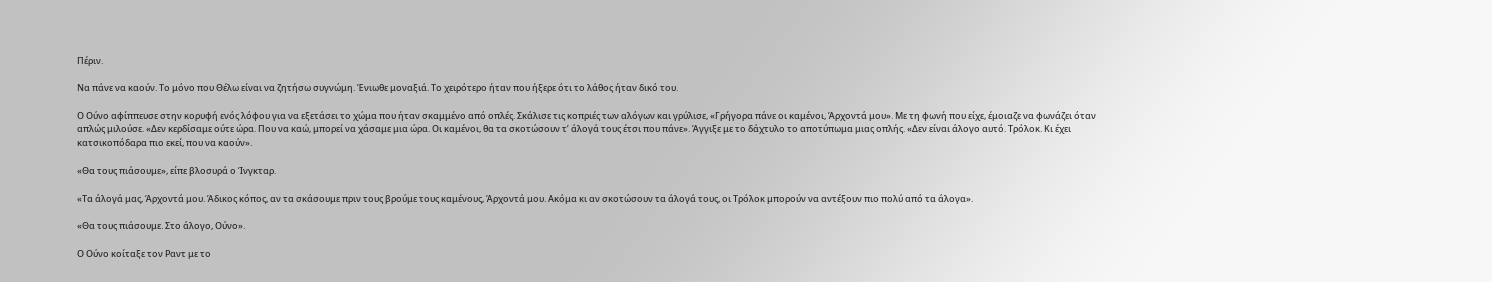Πέριν.

Να πάνε να καούν. Το μόνο που Θέλω είναι να ζητήσω συγνώμη. Ένιωθε μοναξιά. Το χειρότερο ήταν που ήξερε ότι το λάθος ήταν δικό του.

Ο Ούνο αφίππευσε στην κορυφή ενός λόφου για να εξετάσει το χώμα που ήταν σκαμμένο από οπλές. Σκάλισε τις κοπριές των αλόγων και γρύλισε, «Γρήγορα πάνε οι καμένοι, Άρχοντά μου». Με τη φωνή που είχε, έμοιαζε να φωνάζει όταν απλώς μιλούσε. «Δεν κερδίσαμε ούτε ώρα. Που να καώ, μπορεί να χάσαμε μια ώρα. Οι καμένοι, θα τα σκοτώσουν τ’ άλογά τους έτσι που πάνε». Άγγιξε με το δάχτυλο το αποτύπωμα μιας οπλής. «Δεν είναι άλογο αυτό. Τρόλοκ. Κι έχει κατσικοπόδαρα πιο εκεί, που να καούν».

«Θα τους πιάσουμε», είπε βλοσυρά ο Ίνγκταρ.

«Τα άλογά μας, Άρχοντά μου. Άδικος κόπος, αν τα σκάσουμε πριν τους βρούμε τους καμένους, Άρχοντά μου. Ακόμα κι αν σκοτώσουν τα άλογά τους, οι Τρόλοκ μπορούν να αντέξουν πιο πολύ από τα άλογα».

«Θα τους πιάσουμε. Στο άλογο, Ούνο».

Ο Ούνο κοίταξε τον Ραντ με το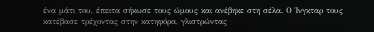ένα μάτι του, έπειτα σήκωσε τους ώμους και ανέβηκε στη σέλα. Ο Ίνγκταρ τους κατέβασε τρέχοντας στην κατηφόρα, γλιστρώντας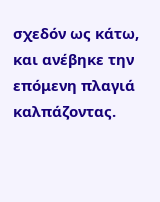σχεδόν ως κάτω, και ανέβηκε την επόμενη πλαγιά καλπάζοντας.